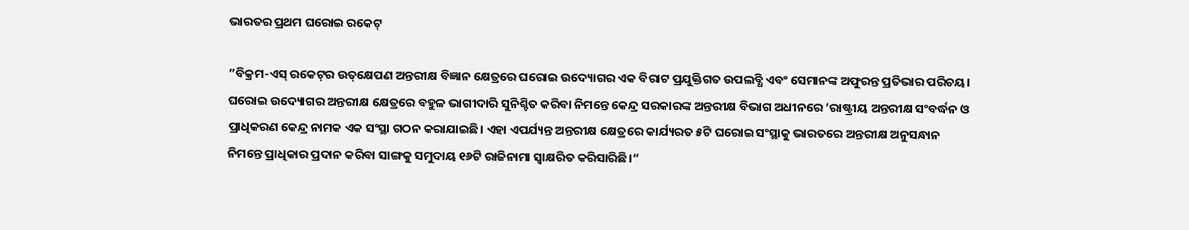ଭାରତର ପ୍ରଥମ ଘରୋଇ ରକେଟ୍‌

”ବିକ୍ରମ-ଏସ୍‌ ରକେଟ୍‌ର ଉତ୍‌କ୍ଷେପଣ ଅନ୍ତରୀକ୍ଷ ବିଜ୍ଞାନ କ୍ଷେତ୍ରରେ ଘରୋଇ ଉଦ୍ୟୋଗର ଏକ ବିରାଟ ପ୍ରଯୁକ୍ତିଗତ ଉପଲବ୍ଧି ଏବଂ ସେମାନଙ୍କ ଅଫୁରନ୍ତ ପ୍ରତିଭାର ପରିଚୟ। ଘରୋଇ ଉଦ୍ୟୋଗର ଅନ୍ତରୀକ୍ଷ କ୍ଷେତ୍ରରେ ବହୁଳ ଭାଗୀଦାରି ସୁନିଶ୍ଚିତ କରିବା ନିମନ୍ତେ କେନ୍ଦ୍ର ସରକାରଙ୍କ ଅନ୍ତରୀକ୍ଷ ବିଭାଗ ଅଧୀନରେ ‘ରାଷ୍ଟ୍ରୀୟ ଅନ୍ତରୀକ୍ଷ ସଂବର୍ଦ୍ଧନ ଓ ପ୍ରାଧିକରଣ କେନ୍ଦ୍ର ନାମକ ଏକ ସଂସ୍ଥା ଗଠନ କରାଯାଇଛି। ଏହା ଏପର୍ଯ୍ୟନ୍ତ ଅନ୍ତରୀକ୍ଷ କ୍ଷେତ୍ରରେ କାର୍ଯ୍ୟରତ ୫ଟି ଘରୋଇ ସଂସ୍ଥାକୁ ଭାରତରେ ଅନ୍ତରୀକ୍ଷ ଅନୁସନ୍ଧାନ ନିମନ୍ତେ ପ୍ରାଧିକାର ପ୍ରଦାନ କରିବା ସାଙ୍ଗକୁ ସମୁଦାୟ ୧୬ଟି ରାଜିନାମା ସ୍ବାକ୍ଷରିତ କରିସାରିଛି।“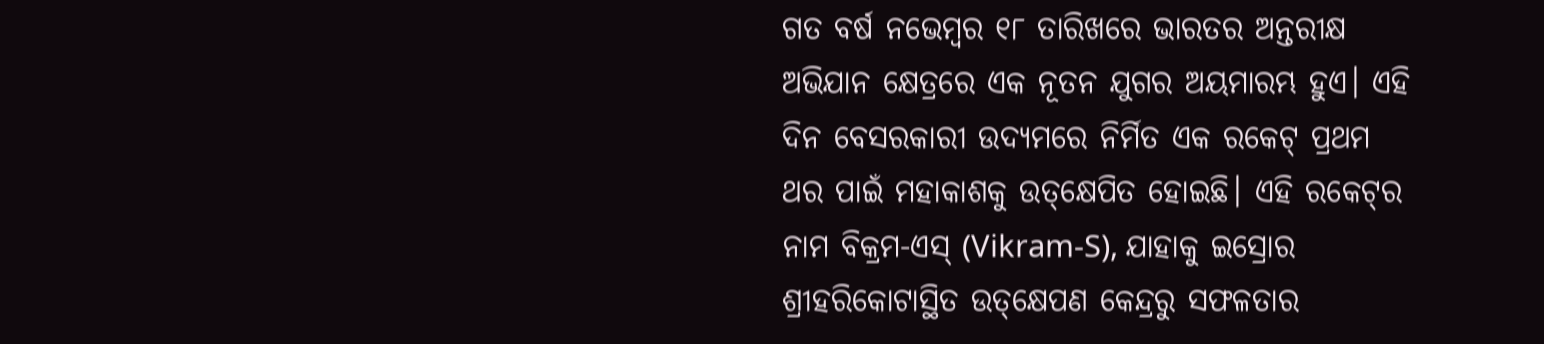ଗତ ବର୍ଷ ନଭେମ୍ବର ୧୮ ତାରିଖରେ ଭାରତର ଅନ୍ତରୀକ୍ଷ ଅଭିଯାନ କ୍ଷେତ୍ରରେ ଏକ ନୂତନ ଯୁଗର ଅୟମାରମ୍ଭ ହୁଏ। ଏହି ଦିନ ବେସରକାରୀ ଉଦ୍ୟମରେ ନିର୍ମିତ ଏକ ରକେଟ୍‌ ପ୍ରଥମ ଥର ପାଇଁ ମହାକାଶକୁ ଉତ୍‌କ୍ଷେପିତ ହୋଇଛି। ଏହି ରକେଟ୍‌ର ନାମ ବିକ୍ରମ-ଏସ୍‌ (Vikram-S), ଯାହାକୁ ଇସ୍ରୋର ଶ୍ରୀହରିକୋଟାସ୍ଥିତ ଉତ୍‌କ୍ଷେପଣ କେନ୍ଦ୍ରରୁ ସଫଳତାର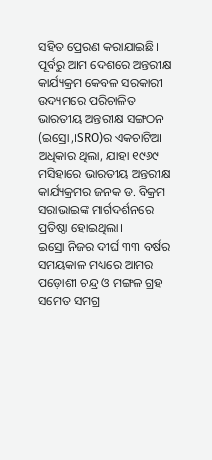ସହିତ ପ୍ରେରଣ କରାଯାଇଛି। ପୂର୍ବରୁ ଆମ ଦେଶରେ ଅନ୍ତରୀକ୍ଷ କାର୍ଯ୍ୟକ୍ରମ କେବଳ ସରକାରୀ ଉଦ୍ୟମରେ ପରିଚାଳିତ ଭାରତୀୟ ଅନ୍ତରୀକ୍ଷ ସଙ୍ଗଠନ (ଇସ୍ରୋ,।SRO)ର ଏକଚାଟିଆ ଅଧିକାର ଥିଲା, ଯାହା ୧୯୬୯ ମସିହାରେ ଭାରତୀୟ ଅନ୍ତରୀକ୍ଷ କାର୍ଯ୍ୟକ୍ରମର ଜନକ ଡ. ବିକ୍ରମ ସରାଭାଇଙ୍କ ମାର୍ଗଦର୍ଶନରେ ପ୍ରତିଷ୍ଠା ହୋଇଥିଲା।
ଇସ୍ରୋ ନିଜର ଦୀର୍ଘ ୩୩ ବର୍ଷର ସମୟକାଳ ମଧ୍ୟରେ ଆମର ପଡ଼ୋଶୀ ଚନ୍ଦ୍ର ଓ ମଙ୍ଗଳ ଗ୍ରହ ସମେତ ସମଗ୍ର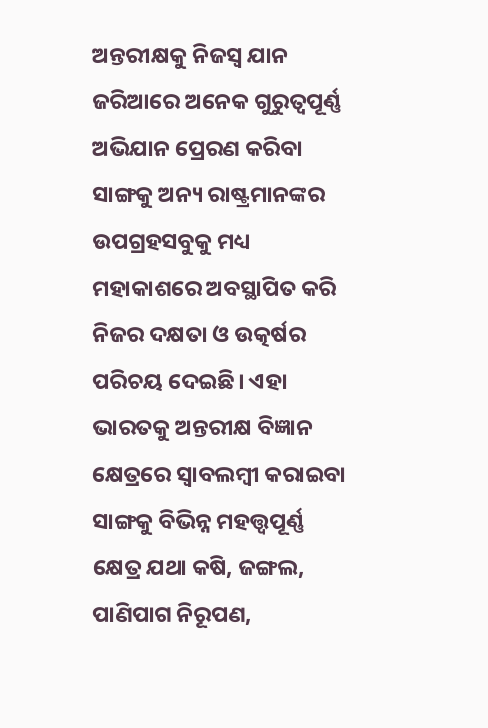ଅନ୍ତରୀକ୍ଷକୁ ନିଜସ୍ବ ଯାନ ଜରିଆରେ ଅନେକ ଗୁରୁତ୍ୱପୂର୍ଣ୍ଣ ଅଭିଯାନ ପ୍ରେରଣ କରିବା ସାଙ୍ଗକୁ ଅନ୍ୟ ରାଷ୍ଟ୍ରମାନଙ୍କର ଉପଗ୍ରହସବୁକୁ ମଧ୍ୟ ମହାକାଶରେ ଅବସ୍ଥାପିତ କରି ନିଜର ଦକ୍ଷତା ଓ ଉତ୍କର୍ଷର ପରିଚୟ ଦେଇଛି। ଏହା ଭାରତକୁ ଅନ୍ତରୀକ୍ଷ ବିଜ୍ଞାନ କ୍ଷେତ୍ରରେ ସ୍ବାବଲମ୍ବୀ କରାଇବା ସାଙ୍ଗକୁ ବିଭିନ୍ନ ମହତ୍ତ୍ୱପୂର୍ଣ୍ଣ କ୍ଷେତ୍ର ଯଥା କଷି, ଜଙ୍ଗଲ, ପାଣିପାଗ ନିରୂପଣ,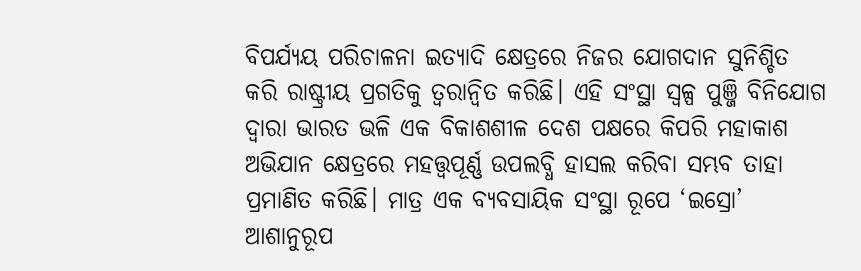ବିପର୍ଯ୍ୟୟ ପରିଚାଳନା ଇତ୍ୟାଦି କ୍ଷେତ୍ରରେ ନିଜର ଯୋଗଦାନ ସୁନିଶ୍ଚିତ କରି ରାଷ୍ଟ୍ରୀୟ ପ୍ରଗତିକୁ ତ୍ୱରାନ୍ବିତ କରିଛି। ଏହି ସଂସ୍ଥା ସ୍ବଳ୍ପ ପୁଞ୍ଜି ବିନିଯୋଗ ଦ୍ୱାରା ଭାରତ ଭଳି ଏକ ବିକାଶଶୀଳ ଦେଶ ପକ୍ଷରେ କିପରି ମହାକାଶ ଅଭିଯାନ କ୍ଷେତ୍ରରେ ମହତ୍ତ୍ୱପୂର୍ଣ୍ଣ ଉପଲବ୍ଧି ହାସଲ କରିବା ସମ୍ଭବ ତାହା ପ୍ରମାଣିତ କରିଛି। ମାତ୍ର ଏକ ବ୍ୟବସାୟିକ ସଂସ୍ଥା ରୂପେ ‘ଇସ୍ରୋ’ ଆଶାନୁରୂପ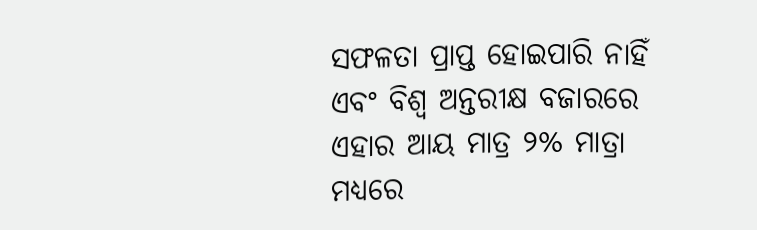ସଫଳତା ପ୍ରାପ୍ତ ହୋଇପାରି ନାହିଁ ଏବଂ ବିଶ୍ୱ ଅନ୍ତରୀକ୍ଷ ବଜାରରେ ଏହାର ଆୟ ମାତ୍ର ୨% ମାତ୍ରା ମଧ୍ୟରେ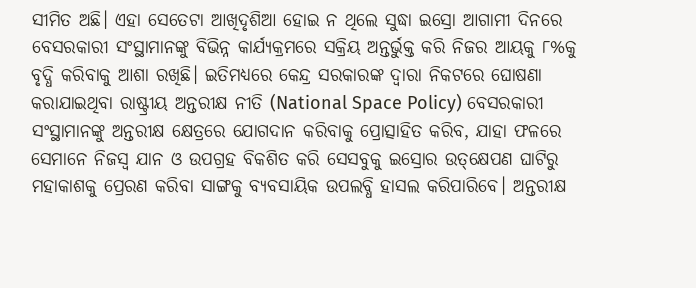ସୀମିତ ଅଛି। ଏହା ସେତେଟା ଆଖିଦୃଶିଆ ହୋଇ ନ ଥିଲେ ସୁଦ୍ଧା ଇସ୍ରୋ ଆଗାମୀ ଦିନରେ ବେସରକାରୀ ସଂସ୍ଥାମାନଙ୍କୁ ବିଭିନ୍ନ କାର୍ଯ୍ୟକ୍ରମରେ ସକ୍ରିୟ ଅନ୍ତର୍ଭୁକ୍ତ କରି ନିଜର ଆୟକୁ ୮%କୁ ବୃଦ୍ଧି କରିବାକୁ ଆଶା ରଖିଛି। ଇତିମଧ୍ୟରେ କେନ୍ଦ୍ର ସରକାରଙ୍କ ଦ୍ୱାରା ନିକଟରେ ଘୋଷଣା କରାଯାଇଥିବା ରାଷ୍ଟ୍ରୀୟ ଅନ୍ତରୀକ୍ଷ ନୀତି (National Space Policy) ବେସରକାରୀ ସଂସ୍ଥାମାନଙ୍କୁ ଅନ୍ତରୀକ୍ଷ କ୍ଷେତ୍ରରେ ଯୋଗଦାନ କରିବାକୁ ପ୍ରୋତ୍ସାହିତ କରିବ, ଯାହା ଫଳରେ ସେମାନେ ନିଜସ୍ବ ଯାନ ଓ ଉପଗ୍ରହ ବିକଶିତ କରି ସେସବୁକୁ ଇସ୍ରୋର ଉତ୍‌କ୍ଷେପଣ ଘାଟିରୁ ମହାକାଶକୁ ପ୍ରେରଣ କରିବା ସାଙ୍ଗକୁ ବ୍ୟବସାୟିକ ଉପଲବ୍ଧି ହାସଲ କରିପାରିବେ। ଅନ୍ତରୀକ୍ଷ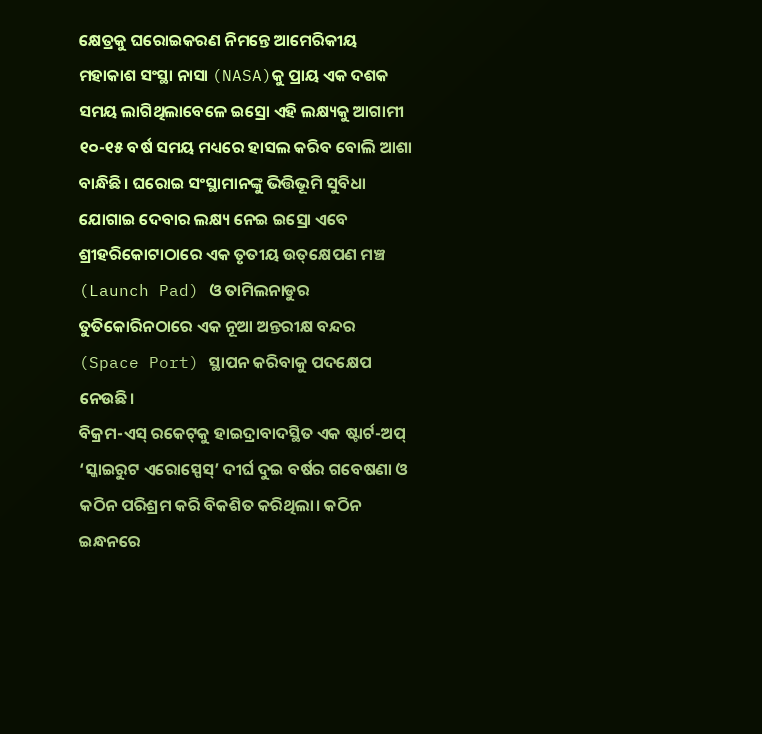କ୍ଷେତ୍ରକୁ ଘରୋଇକରଣ ନିମନ୍ତେ ଆମେରିକୀୟ ମହାକାଶ ସଂସ୍ଥା ନାସା (NASA)କୁ ପ୍ରାୟ ଏକ ଦଶକ ସମୟ ଲାଗିଥିଲାବେଳେ ଇସ୍ରୋ ଏହି ଲକ୍ଷ୍ୟକୁ ଆଗାମୀ ୧୦-୧୫ ବର୍ଷ ସମୟ ମଧ୍ୟରେ ହାସଲ କରିବ ବୋଲି ଆଶା ବାନ୍ଧିଛି। ଘରୋଇ ସଂସ୍ଥାମାନଙ୍କୁ ଭିତ୍ତିଭୂମି ସୁବିଧା ଯୋଗାଇ ଦେବାର ଲକ୍ଷ୍ୟ ନେଇ ଇସ୍ରୋ ଏବେ ଶ୍ରୀହରିକୋଟାଠାରେ ଏକ ତୃତୀୟ ଉତ୍‌କ୍ଷେପଣ ମଞ୍ଚ (Launch Pad) ଓ ତାମିଲନାଡୁର ତୁତିକୋରିନଠାରେ ଏକ ନୂଆ ଅନ୍ତରୀକ୍ଷ ବନ୍ଦର (Space Port) ସ୍ଥାପନ କରିବାକୁ ପଦକ୍ଷେପ ନେଉଛି।
ବିକ୍ରମ-ଏସ୍‌ ରକେଟ୍‌କୁ ହାଇଦ୍ରାବାଦସ୍ଥିତ ଏକ ଷ୍ଟାର୍ଟ-ଅପ୍‌ ‘ସ୍କାଇରୁଟ ଏରୋସ୍ପେସ୍‌’ ଦୀର୍ଘ ଦୁଇ ବର୍ଷର ଗବେଷଣା ଓ କଠିନ ପରିଶ୍ରମ କରି ବିକଶିତ କରିଥିଲା। କଠିନ ଇନ୍ଧନରେ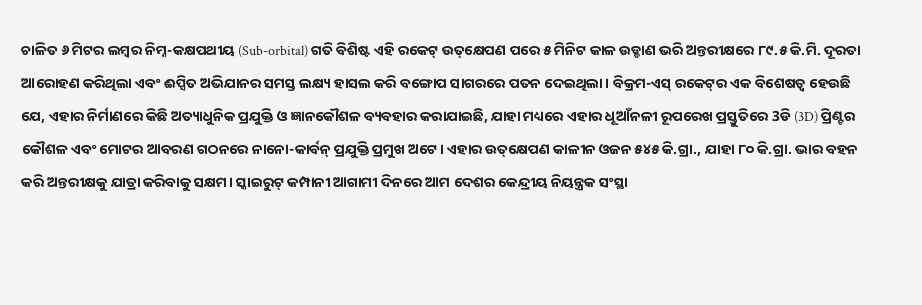ଚାଳିତ ୬ ମିଟର ଲମ୍ବର ନିମ୍ନ-କକ୍ଷପଥୀୟ (Sub-orbital) ଗତି ବିଶିଷ୍ଟ ଏହି ରକେଟ୍‌ ଉତ୍‌କ୍ଷେପଣ ପରେ ୫ ମିନିଟ କାଳ ଉଡ୍ଡାଣ ଭରି ଅନ୍ତରୀକ୍ଷରେ ୮୯.୫ କି.ମି. ଦୂରତା ଆରୋହଣ କରିଥିଲା ଏବଂ ଈପ୍ସିତ ଅଭିଯାନର ସମସ୍ତ ଲକ୍ଷ୍ୟ ହାସଲ କରି ବଙ୍ଗୋପ ସାଗରରେ ପତନ ଦେଇଥିଲା। ବିକ୍ରମ-ଏସ୍‌ ରକେଟ୍‌ର ଏକ ବିଶେଷତ୍ୱ ହେଉଛି ଯେ, ଏହାର ନିର୍ମାଣରେ କିଛି ଅତ୍ୟାଧୁନିକ ପ୍ରଯୁକ୍ତି ଓ ଜ୍ଞାନକୌଶଳ ବ୍ୟବହାର କରାଯାଇଛି, ଯାହା ମଧ୍ୟରେ ଏହାର ଧୂଆଁନଳୀ ରୂପରେଖ ପ୍ରସ୍ତୁତିରେ 3ଡି (3D) ପ୍ରିଣ୍ଟର କୌଶଳ ଏବଂ ମୋଟର ଆବରଣ ଗଠନରେ ନାନୋ-କାର୍ବନ୍‌ ପ୍ରଯୁକ୍ତି ପ୍ରମୁଖ ଅଟେ। ଏହାର ଉତ୍‌କ୍ଷେପଣ କାଳୀନ ଓଜନ ୫୪୫ କି.ଗ୍ରା., ଯାହା ୮୦ କି.ଗ୍ରା. ଭାର ବହନ କରି ଅନ୍ତରୀକ୍ଷକୁ ଯାତ୍ରା କରିବାକୁ ସକ୍ଷମ। ସ୍କାଇରୁଟ୍‌ କମ୍ପାନୀ ଆଗାମୀ ଦିନରେ ଆମ ଦେଶର କେନ୍ଦ୍ରୀୟ ନିୟନ୍ତ୍ରକ ସଂସ୍ଥା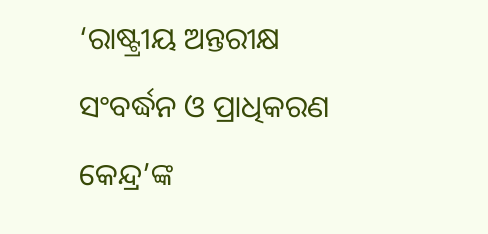‘ରାଷ୍ଟ୍ରୀୟ ଅନ୍ତରୀକ୍ଷ ସଂବର୍ଦ୍ଧନ ଓ ପ୍ରାଧିକରଣ କେନ୍ଦ୍ର’ଙ୍କ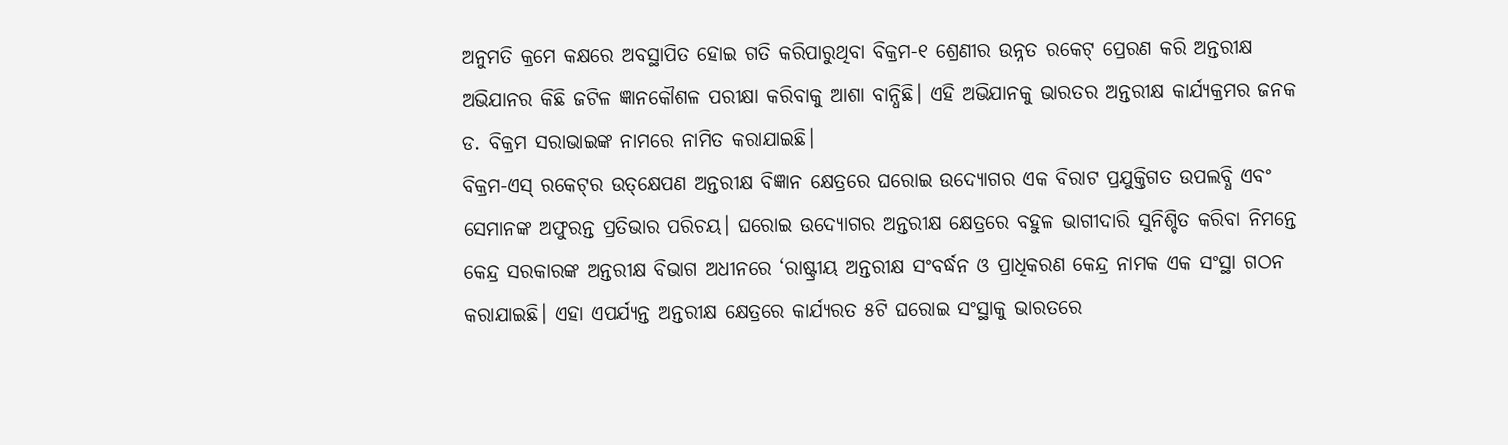ଅନୁମତି କ୍ରମେ କକ୍ଷରେ ଅବସ୍ଥାପିତ ହୋଇ ଗତି କରିପାରୁଥିବା ବିକ୍ରମ-୧ ଶ୍ରେଣୀର ଉନ୍ନତ ରକେଟ୍‌ ପ୍ରେରଣ କରି ଅନ୍ତରୀକ୍ଷ ଅଭିଯାନର କିଛି ଜଟିଳ ଜ୍ଞାନକୌଶଳ ପରୀକ୍ଷା କରିବାକୁ ଆଶା ବାନ୍ଧିଛି। ଏହି ଅଭିଯାନକୁ ଭାରତର ଅନ୍ତରୀକ୍ଷ କାର୍ଯ୍ୟକ୍ରମର ଜନକ ଡ. ବିକ୍ରମ ସରାଭାଇଙ୍କ ନାମରେ ନାମିତ କରାଯାଇଛି।
ବିକ୍ରମ-ଏସ୍‌ ରକେଟ୍‌ର ଉତ୍‌କ୍ଷେପଣ ଅନ୍ତରୀକ୍ଷ ବିଜ୍ଞାନ କ୍ଷେତ୍ରରେ ଘରୋଇ ଉଦ୍ୟୋଗର ଏକ ବିରାଟ ପ୍ରଯୁକ୍ତିଗତ ଉପଲବ୍ଧି ଏବଂ ସେମାନଙ୍କ ଅଫୁରନ୍ତ ପ୍ରତିଭାର ପରିଚୟ। ଘରୋଇ ଉଦ୍ୟୋଗର ଅନ୍ତରୀକ୍ଷ କ୍ଷେତ୍ରରେ ବହୁଳ ଭାଗୀଦାରି ସୁନିଶ୍ଚିତ କରିବା ନିମନ୍ତେ କେନ୍ଦ୍ର ସରକାରଙ୍କ ଅନ୍ତରୀକ୍ଷ ବିଭାଗ ଅଧୀନରେ ‘ରାଷ୍ଟ୍ରୀୟ ଅନ୍ତରୀକ୍ଷ ସଂବର୍ଦ୍ଧନ ଓ ପ୍ରାଧିକରଣ କେନ୍ଦ୍ର ନାମକ ଏକ ସଂସ୍ଥା ଗଠନ କରାଯାଇଛି। ଏହା ଏପର୍ଯ୍ୟନ୍ତ ଅନ୍ତରୀକ୍ଷ କ୍ଷେତ୍ରରେ କାର୍ଯ୍ୟରତ ୫ଟି ଘରୋଇ ସଂସ୍ଥାକୁ ଭାରତରେ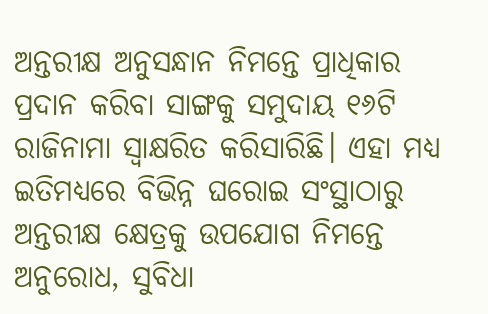ଅନ୍ତରୀକ୍ଷ ଅନୁସନ୍ଧାନ ନିମନ୍ତେ ପ୍ରାଧିକାର ପ୍ରଦାନ କରିବା ସାଙ୍ଗକୁ ସମୁଦାୟ ୧୬ଟି ରାଜିନାମା ସ୍ବାକ୍ଷରିତ କରିସାରିଛି। ଏହା ମଧ୍ୟ ଇତିମଧ୍ୟରେ ବିଭିନ୍ନ ଘରୋଇ ସଂସ୍ଥାଠାରୁ ଅନ୍ତରୀକ୍ଷ କ୍ଷେତ୍ରକୁ ଉପଯୋଗ ନିମନ୍ତେ ଅନୁରୋଧ, ସୁବିଧା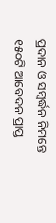ପ୍ରଦାନ ଓ ସମ୍ବର୍ଦ୍ଧନ ନିମନ୍ତେ ୧୫୦ଟି ଆବେଦନ ପ୍ରାପ୍ତ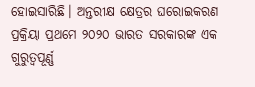ହୋଇସାରିଛି। ଅନ୍ତରୀକ୍ଷ କ୍ଷେତ୍ରର ଘରୋଇକରଣ ପ୍ରକ୍ରିୟା ପ୍ରଥମେ ୨୦୨୦ ଭାରତ ସରକାରଙ୍କ ଏକ ଗୁରୁତ୍ୱପୂର୍ଣ୍ଣ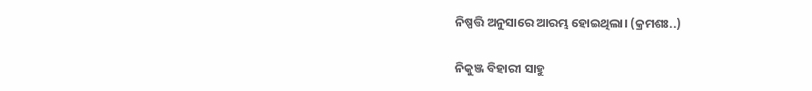ନିଷ୍ପତ୍ତି ଅନୁସାରେ ଆରମ୍ଭ ହୋଇଥିଲା। (କ୍ରମଶଃ..)

ନିକୁଞ୍ଜ ବିହାରୀ ସାହୁ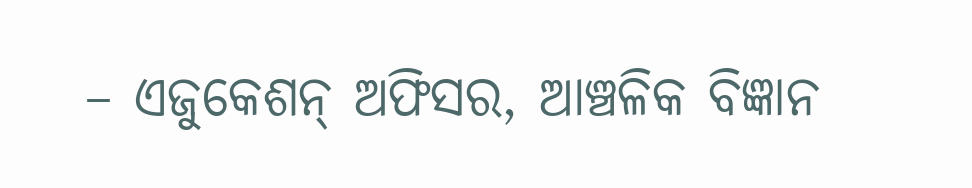– ଏଜୁକେଶନ୍‌ ଅଫିସର, ଆଞ୍ଚଳିକ ବିଜ୍ଞାନ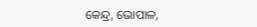କେନ୍ଦ୍ର, ଭୋପାଳ,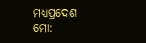ମଧ୍ୟପ୍ରଦେଶ
ମୋ: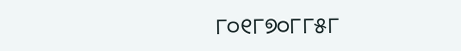୮୦୧୮୭୦୮୮୫୮